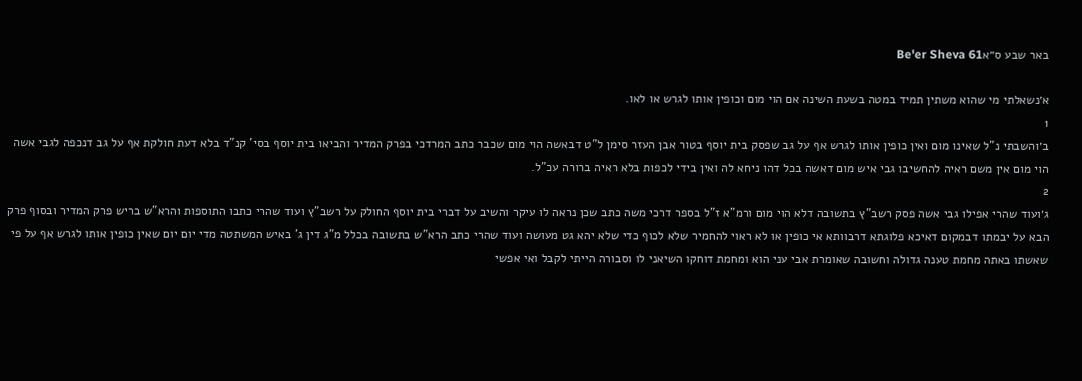באר שבע ס״אBe'er Sheva 61

א׳נשאלתי מי שהוא משתין תמיד במטה בשעת השינה אם הוי מום וכופין אותו לגרש או לאו.
1
ב׳והשבתי נ"ל שאינו מום ואין כופין אותו לגרש אף על גב שפסק בית יוסף בטור אבן העזר סימן ל"ט דבאשה הוי מום שכבר כתב המרדכי בפרק המדיר והביאו בית יוסף בסי' קנ"ד בלא דעת חולקת אף על גב דנכפה לגבי אשה הוי מום אין משם ראיה להחשיבו גבי איש מום דאשה בכל דהו ניחא לה ואין בידי לכפות בלא ראיה ברורה עכ"ל.
2
ג׳ועוד שהרי אפילו גבי אשה פסק רשב"ץ בתשובה דלא הוי מום ורמ"א ז"ל בספר דרכי משה כתב שכן נראה לו עיקר והשיב על דברי בית יוסף החולק על רשב"ץ ועוד שהרי כתבו התוספות והרא"ש בריש פרק המדיר ובסוף פרק הבא על יבמתו דבמקום דאיכא פלוגתא דרבוותא אי כופין או לא ראוי להחמיר שלא לכוף כדי שלא יהא גט מעושה ועוד שהרי כתב הרא"ש בתשובה בכלל מ"ג דין ג' באיש המשתטה מדי יום יום שאין כופין אותו לגרש אף על פי שאשתו באתה מחמת טענה גדולה וחשובה שאומרת אבי עני הוא ומחמת דוחקו השיאני לו וסבורה הייתי לקבל ואי אפשי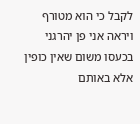לקבל כי הוא מטורף ויראה אני פן יהרגני בכעסו משום שאין כופין אלא באותם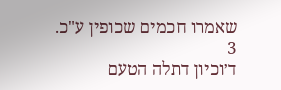שאמרו חכמים שכופין ע"כ.
3
ד׳וכיון דתלה הטעם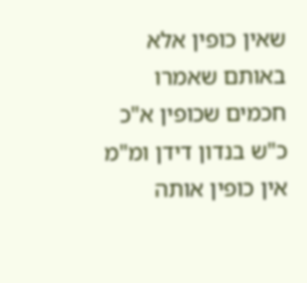שאין כופין אלא באותם שאמרו חכמים שכופין א"כ כ"ש בנדון דידן ומ"מ אין כופין אותה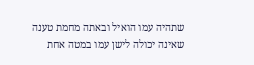שתהיה עמו הואיל ובאתה מחמת טענה שאינה יכולה לישן עמו במטה אחת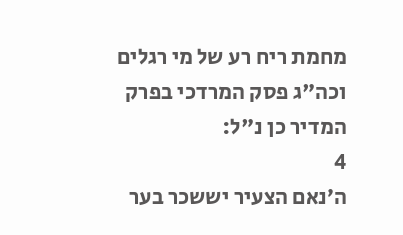מחמת ריח רע של מי רגלים וכה"ג פסק המרדכי בפרק המדיר כן נ"ל:
4
ה׳נאם הצעיר יששכר בער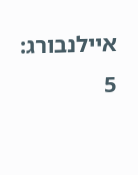איילנבורג:
5